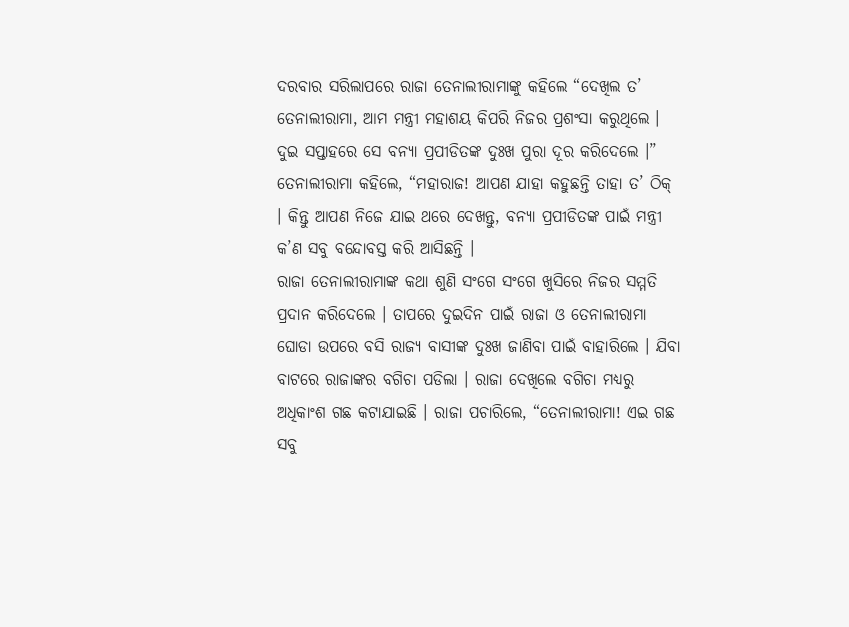ଦରବାର ସରିଲାପରେ ରାଜା ତେନାଲୀରାମାଙ୍କୁ କହିଲେ “ଦେଖିଲ ତ’ ତେନାଲୀରାମା, ଆମ ମନ୍ତ୍ରୀ ମହାଶୟ କିପରି ନିଜର ପ୍ରଶଂସା କରୁଥିଲେ । ଦୁଇ ସପ୍ତାହରେ ସେ ବନ୍ୟା ପ୍ରପୀଡିତଙ୍କ ଦୁଃଖ ପୁରା ଦୂର କରିଦେଲେ ।” ତେନାଲୀରାମା କହିଲେ, “ମହାରାଜ! ଆପଣ ଯାହା କହୁଛନ୍ତି ତାହା ତ’ ଠିକ୍ । କିନ୍ତୁ ଆପଣ ନିଜେ ଯାଇ ଥରେ ଦେଖନ୍ତୁ, ବନ୍ୟା ପ୍ରପୀଡିତଙ୍କ ପାଇଁ ମନ୍ତ୍ରୀ କ’ଣ ସବୁ ବନ୍ଦୋବସ୍ତ କରି ଆସିଛନ୍ତି ।
ରାଜା ତେନାଲୀରାମାଙ୍କ କଥା ଶୁଣି ସଂଗେ ସଂଗେ ଖୁସିରେ ନିଜର ସମ୍ମତି ପ୍ରଦାନ କରିଦେଲେ । ତାପରେ ଦୁଇଦିନ ପାଇଁ ରାଜା ଓ ତେନାଲୀରାମା ଘୋଡା ଉପରେ ବସି ରାଜ୍ୟ ବାସୀଙ୍କ ଦୁଃଖ ଜାଣିବା ପାଇଁ ବାହାରିଲେ । ଯିବା ବାଟରେ ରାଜାଙ୍କର ବଗିଚା ପଡିଲା । ରାଜା ଦେଖିଲେ ବଗିଚା ମଧ୍ୟରୁ ଅଧିକାଂଶ ଗଛ କଟାଯାଇଛି । ରାଜା ପଚାରିଲେ, “ତେନାଲୀରାମା! ଏଇ ଗଛ ସବୁ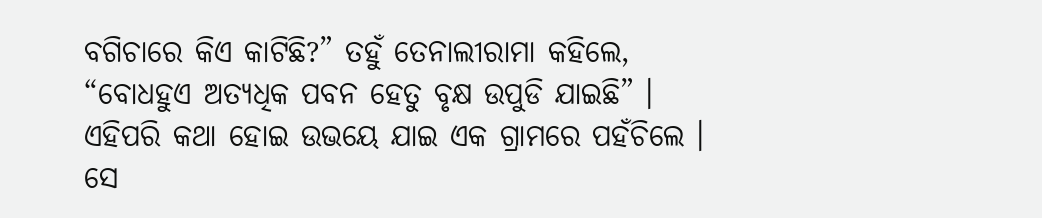ବଗିଚାରେ କିଏ କାଟିଛି?” ତହୁଁ ତେନାଲୀରାମା କହିଲେ, “ବୋଧହୁଏ ଅତ୍ୟଧିକ ପବନ ହେତୁ ବୃକ୍ଷ ଉପୁଡି ଯାଇଛି” ।
ଏହିପରି କଥା ହୋଇ ଉଭୟେ ଯାଇ ଏକ ଗ୍ରାମରେ ପହଁଚିଲେ । ସେ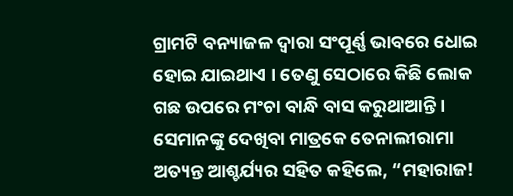ଗ୍ରାମଟି ବନ୍ୟାଜଳ ଦ୍ୱାରା ସଂପୂର୍ଣ୍ଣ ଭାବରେ ଧୋଇ ହୋଇ ଯାଇଥାଏ । ତେଣୁ ସେଠାରେ କିଛି ଲୋକ ଗଛ ଉପରେ ମଂଚା ବାନ୍ଧି ବାସ କରୁଥାଆନ୍ତି । ସେମାନଙ୍କୁ ଦେଖିବା ମାତ୍ରକେ ତେନାଲୀରାମା ଅତ୍ୟନ୍ତ ଆଶ୍ଚର୍ଯ୍ୟର ସହିତ କହିଲେ, “ମହାରାଜ!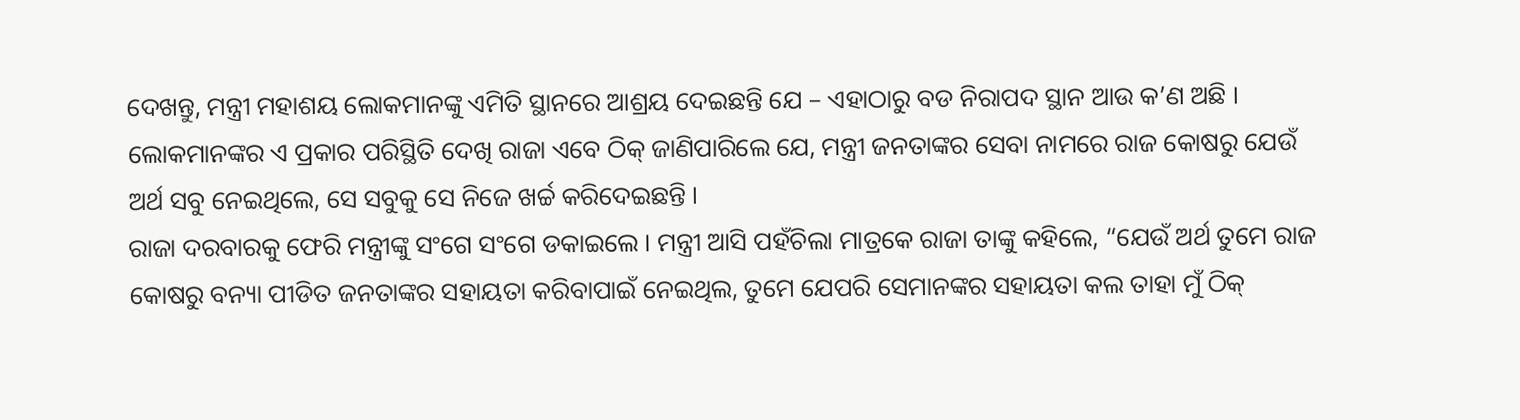ଦେଖନ୍ତୁ, ମନ୍ତ୍ରୀ ମହାଶୟ ଲୋକମାନଙ୍କୁ ଏମିତି ସ୍ଥାନରେ ଆଶ୍ରୟ ଦେଇଛନ୍ତି ଯେ – ଏହାଠାରୁ ବଡ ନିରାପଦ ସ୍ଥାନ ଆଉ କ’ଣ ଅଛି ।
ଲୋକମାନଙ୍କର ଏ ପ୍ରକାର ପରିସ୍ଥିତି ଦେଖି ରାଜା ଏବେ ଠିକ୍ ଜାଣିପାରିଲେ ଯେ, ମନ୍ତ୍ରୀ ଜନତାଙ୍କର ସେବା ନାମରେ ରାଜ କୋଷରୁ ଯେଉଁ ଅର୍ଥ ସବୁ ନେଇଥିଲେ, ସେ ସବୁକୁ ସେ ନିଜେ ଖର୍ଚ୍ଚ କରିଦେଇଛନ୍ତି ।
ରାଜା ଦରବାରକୁ ଫେରି ମନ୍ତ୍ରୀଙ୍କୁ ସଂଗେ ସଂଗେ ଡକାଇଲେ । ମନ୍ତ୍ରୀ ଆସି ପହଁଚିଲା ମାତ୍ରକେ ରାଜା ତାଙ୍କୁ କହିଲେ, “ଯେଉଁ ଅର୍ଥ ତୁମେ ରାଜ କୋଷରୁ ବନ୍ୟା ପୀଡିତ ଜନତାଙ୍କର ସହାୟତା କରିବାପାଇଁ ନେଇଥିଲ, ତୁମେ ଯେପରି ସେମାନଙ୍କର ସହାୟତା କଲ ତାହା ମୁଁ ଠିକ୍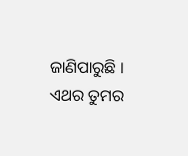ଜାଣିପାରୁଛି । ଏଥର ତୁମର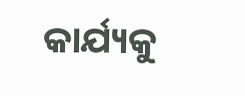କାର୍ଯ୍ୟକୁ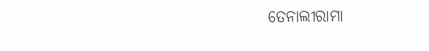ତେନାଲୀରାମା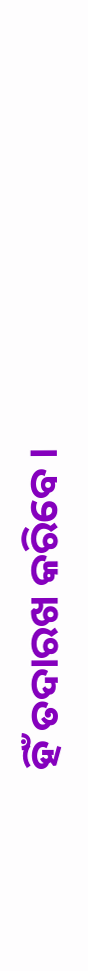ହିଁ ତଦାରଖ କରିବେ ।